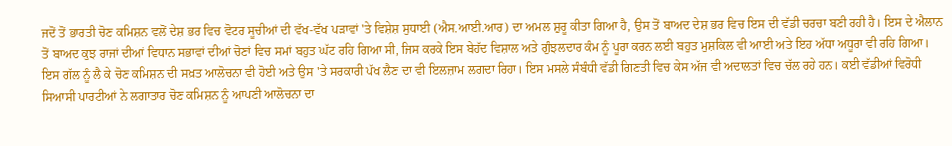ਜਦੋਂ ਤੋਂ ਭਾਰਤੀ ਚੋਣ ਕਮਿਸ਼ਨ ਵਲੋਂ ਦੇਸ਼ ਭਰ ਵਿਚ ਵੋਟਰ ਸੂਚੀਆਂ ਦੀ ਵੱਖ-ਵੱਖ ਪੜਾਵਾਂ 'ਤੇ ਵਿਸ਼ੇਸ਼ ਸੁਧਾਈ (ਐਸ.ਆਈ.ਆਰ) ਦਾ ਅਮਲ ਸ਼ੁਰੂ ਕੀਤਾ ਗਿਆ ਹੈ, ਉਸ ਤੋਂ ਬਾਅਦ ਦੇਸ਼ ਭਰ ਵਿਚ ਇਸ ਦੀ ਵੱਡੀ ਚਰਚਾ ਬਣੀ ਰਹੀ ਹੈ। ਇਸ ਦੇ ਐਲਾਨ ਤੋਂ ਬਾਅਦ ਕੁਝ ਰਾਜਾਂ ਦੀਆਂ ਵਿਧਾਨ ਸਭਾਵਾਂ ਦੀਆਂ ਚੋਣਾਂ ਵਿਚ ਸਮਾਂ ਬਹੁਤ ਘੱਟ ਰਹਿ ਗਿਆ ਸੀ, ਜਿਸ ਕਰਕੇ ਇਸ ਬੇਹੱਦ ਵਿਸ਼ਾਲ ਅਤੇ ਗੁੰਝਲਦਾਰ ਕੰਮ ਨੂੰ ਪੂਰਾ ਕਰਨ ਲਈ ਬਹੁਤ ਮੁਸ਼ਕਿਲ ਵੀ ਆਈ ਅਤੇ ਇਹ ਅੱਧਾ ਅਧੂਰਾ ਵੀ ਰਹਿ ਗਿਆ। ਇਸ ਗੱਲ ਨੂੰ ਲੈ ਕੇ ਚੋਣ ਕਮਿਸ਼ਨ ਦੀ ਸਖ਼ਤ ਆਲੋਚਨਾ ਵੀ ਹੋਈ ਅਤੇ ਉਸ 'ਤੇ ਸਰਕਾਰੀ ਪੱਖ ਲੈਣ ਦਾ ਵੀ ਇਲਜ਼ਾਮ ਲਗਦਾ ਰਿਹਾ। ਇਸ ਮਸਲੇ ਸੰਬੰਧੀ ਵੱਡੀ ਗਿਣਤੀ ਵਿਚ ਕੇਸ ਅੱਜ ਵੀ ਅਦਾਲਤਾਂ ਵਿਚ ਚੱਲ ਰਹੇ ਹਨ। ਕਈ ਵੱਡੀਆਂ ਵਿਰੋਧੀ ਸਿਆਸੀ ਪਾਰਟੀਆਂ ਨੇ ਲਗਾਤਾਰ ਚੋਣ ਕਮਿਸ਼ਨ ਨੂੰ ਆਪਣੀ ਆਲੋਚਨਾ ਦਾ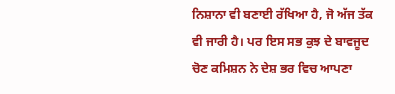ਨਿਸ਼ਾਨਾ ਵੀ ਬਣਾਈ ਰੱਖਿਆ ਹੈ, ਜੋ ਅੱਜ ਤੱਕ ਵੀ ਜਾਰੀ ਹੈ। ਪਰ ਇਸ ਸਭ ਕੁਝ ਦੇ ਬਾਵਜੂਦ ਚੋਣ ਕਮਿਸ਼ਨ ਨੇ ਦੇਸ਼ ਭਰ ਵਿਚ ਆਪਣਾ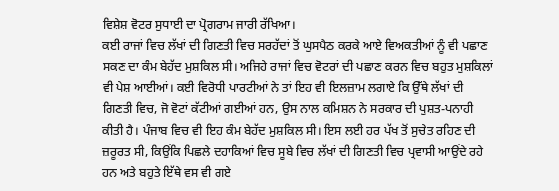ਵਿਸ਼ੇਸ਼ ਵੋਟਰ ਸੁਧਾਈ ਦਾ ਪ੍ਰੋਗਰਾਮ ਜਾਰੀ ਰੱਖਿਆ।
ਕਈ ਰਾਜਾਂ ਵਿਚ ਲੱਖਾਂ ਦੀ ਗਿਣਤੀ ਵਿਚ ਸਰਹੱਦਾਂ ਤੋਂ ਘੁਸਪੈਠ ਕਰਕੇ ਆਏ ਵਿਅਕਤੀਆਂ ਨੂੰ ਵੀ ਪਛਾਣ ਸਕਣ ਦਾ ਕੰਮ ਬੇਹੱਦ ਮੁਸ਼ਕਿਲ ਸੀ। ਅਜਿਹੇ ਰਾਜਾਂ ਵਿਚ ਵੋਟਰਾਂ ਦੀ ਪਛਾਣ ਕਰਨ ਵਿਚ ਬਹੁਤ ਮੁਸ਼ਕਿਲਾਂ ਵੀ ਪੇਸ਼ ਆਈਆਂ। ਕਈ ਵਿਰੋਧੀ ਪਾਰਟੀਆਂ ਨੇ ਤਾਂ ਇਹ ਵੀ ਇਲਜ਼ਾਮ ਲਗਾਏ ਕਿ ਉੱਥੇ ਲੱਖਾਂ ਦੀ ਗਿਣਤੀ ਵਿਚ, ਜੋ ਵੋਟਾਂ ਕੱਟੀਆਂ ਗਈਆਂ ਹਨ, ਉਸ ਨਾਲ ਕਮਿਸ਼ਨ ਨੇ ਸਰਕਾਰ ਦੀ ਪੁਸ਼ਤ-ਪਨਾਹੀ ਕੀਤੀ ਹੈ। ਪੰਜਾਬ ਵਿਚ ਵੀ ਇਹ ਕੰਮ ਬੇਹੱਦ ਮੁਸ਼ਕਿਲ ਸੀ। ਇਸ ਲਈ ਹਰ ਪੱਖ ਤੋਂ ਸੁਚੇਤ ਰਹਿਣ ਦੀ ਜ਼ਰੂਰਤ ਸੀ, ਕਿਉਂਕਿ ਪਿਛਲੇ ਦਹਾਕਿਆਂ ਵਿਚ ਸੂਬੇ ਵਿਚ ਲੱਖਾਂ ਦੀ ਗਿਣਤੀ ਵਿਚ ਪ੍ਰਵਾਸੀ ਆਉਂਦੇ ਰਹੇ ਹਨ ਅਤੇ ਬਹੁਤੇ ਇੱਥੇ ਵਸ ਵੀ ਗਏ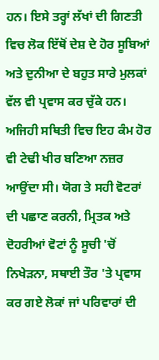ਹਨ। ਇਸੇ ਤਰ੍ਹਾਂ ਲੱਖਾਂ ਦੀ ਗਿਣਤੀ ਵਿਚ ਲੋਕ ਇੱਥੋਂ ਦੇਸ਼ ਦੇ ਹੋਰ ਸੂਬਿਆਂ ਅਤੇ ਦੁਨੀਆ ਦੇ ਬਹੁਤ ਸਾਰੇ ਮੁਲਕਾਂ ਵੱਲ ਵੀ ਪ੍ਰਵਾਸ ਕਰ ਚੁੱਕੇ ਹਨ। ਅਜਿਹੀ ਸਥਿਤੀ ਵਿਚ ਇਹ ਕੰਮ ਹੋਰ ਵੀ ਟੇਢੀ ਖੀਰ ਬਣਿਆ ਨਜ਼ਰ ਆਉਂਦਾ ਸੀ। ਯੋਗ ਤੇ ਸਹੀ ਵੋਟਰਾਂ ਦੀ ਪਛਾਣ ਕਰਨੀ, ਮ੍ਰਿਤਕ ਅਤੇ ਦੋਹਰੀਆਂ ਵੋਟਾਂ ਨੂੰ ਸੂਚੀ 'ਚੋਂ ਨਿਖੇੜਨਾ, ਸਥਾਈ ਤੌਰ 'ਤੇ ਪ੍ਰਵਾਸ ਕਰ ਗਏ ਲੋਕਾਂ ਜਾਂ ਪਰਿਵਾਰਾਂ ਦੀ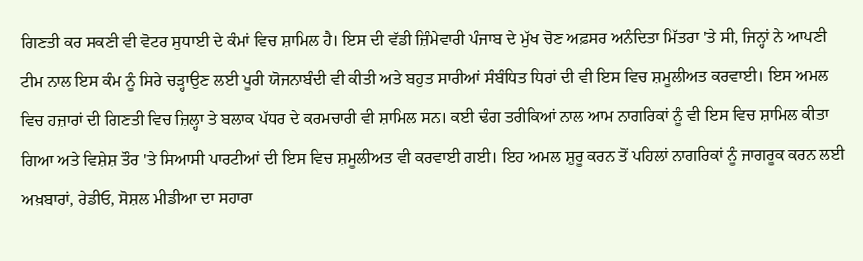ਗਿਣਤੀ ਕਰ ਸਕਣੀ ਵੀ ਵੋਟਰ ਸੁਧਾਈ ਦੇ ਕੰਮਾਂ ਵਿਚ ਸ਼ਾਮਿਲ ਹੈ। ਇਸ ਦੀ ਵੱਡੀ ਜ਼ਿੰਮੇਵਾਰੀ ਪੰਜਾਬ ਦੇ ਮੁੱਖ ਚੋਣ ਅਫ਼ਸਰ ਅਨੰਦਿਤਾ ਮਿੱਤਰਾ 'ਤੇ ਸੀ, ਜਿਨ੍ਹਾਂ ਨੇ ਆਪਣੀ ਟੀਮ ਨਾਲ ਇਸ ਕੰਮ ਨੂੰ ਸਿਰੇ ਚੜ੍ਹਾਉਣ ਲਈ ਪੂਰੀ ਯੋਜਨਾਬੰਦੀ ਵੀ ਕੀਤੀ ਅਤੇ ਬਹੁਤ ਸਾਰੀਆਂ ਸੰਬੰਧਿਤ ਧਿਰਾਂ ਦੀ ਵੀ ਇਸ ਵਿਚ ਸ਼ਮੂਲੀਅਤ ਕਰਵਾਈ। ਇਸ ਅਮਲ ਵਿਚ ਹਜ਼ਾਰਾਂ ਦੀ ਗਿਣਤੀ ਵਿਚ ਜ਼ਿਲ੍ਹਾ ਤੇ ਬਲਾਕ ਪੱਧਰ ਦੇ ਕਰਮਚਾਰੀ ਵੀ ਸ਼ਾਮਿਲ ਸਨ। ਕਈ ਢੰਗ ਤਰੀਕਿਆਂ ਨਾਲ ਆਮ ਨਾਗਰਿਕਾਂ ਨੂੰ ਵੀ ਇਸ ਵਿਚ ਸ਼ਾਮਿਲ ਕੀਤਾ ਗਿਆ ਅਤੇ ਵਿਸ਼ੇਸ਼ ਤੌਰ 'ਤੇ ਸਿਆਸੀ ਪਾਰਟੀਆਂ ਦੀ ਇਸ ਵਿਚ ਸ਼ਮੂਲੀਅਤ ਵੀ ਕਰਵਾਈ ਗਈ। ਇਹ ਅਮਲ ਸ਼ੁਰੂ ਕਰਨ ਤੋਂ ਪਹਿਲਾਂ ਨਾਗਰਿਕਾਂ ਨੂੰ ਜਾਗਰੂਕ ਕਰਨ ਲਈ ਅਖ਼ਬਾਰਾਂ, ਰੇਡੀਓ, ਸੋਸ਼ਲ ਮੀਡੀਆ ਦਾ ਸਹਾਰਾ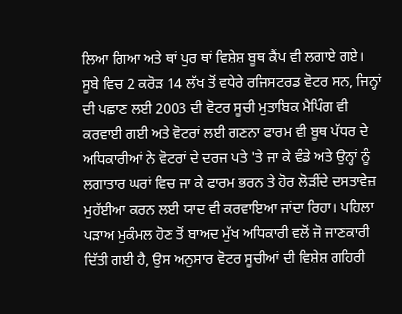ਲਿਆ ਗਿਆ ਅਤੇ ਥਾਂ ਪੁਰ ਥਾਂ ਵਿਸ਼ੇਸ਼ ਬੂਥ ਕੈਂਪ ਵੀ ਲਗਾਏ ਗਏ।
ਸੂਬੇ ਵਿਚ 2 ਕਰੋੜ 14 ਲੱਖ ਤੋਂ ਵਧੇਰੇ ਰਜਿਸਟਰਡ ਵੋਟਰ ਸਨ, ਜਿਨ੍ਹਾਂ ਦੀ ਪਛਾਣ ਲਈ 2003 ਦੀ ਵੋਟਰ ਸੂਚੀ ਮੁਤਾਬਿਕ ਮੈਪਿੰਗ ਵੀ ਕਰਵਾਈ ਗਈ ਅਤੇ ਵੋਟਰਾਂ ਲਈ ਗਣਨਾ ਫਾਰਮ ਵੀ ਬੂਥ ਪੱਧਰ ਦੇ ਅਧਿਕਾਰੀਆਂ ਨੇ ਵੋਟਰਾਂ ਦੇ ਦਰਜ ਪਤੇ 'ਤੇ ਜਾ ਕੇ ਵੰਡੇ ਅਤੇ ਉਨ੍ਹਾਂ ਨੂੰ ਲਗਾਤਾਰ ਘਰਾਂ ਵਿਚ ਜਾ ਕੇ ਫਾਰਮ ਭਰਨ ਤੇ ਹੋਰ ਲੋੜੀਂਦੇ ਦਸਤਾਵੇਜ਼ ਮੁਹੱਈਆ ਕਰਨ ਲਈ ਯਾਦ ਵੀ ਕਰਵਾਇਆ ਜਾਂਦਾ ਰਿਹਾ। ਪਹਿਲਾ ਪੜਾਅ ਮੁਕੰਮਲ ਹੋਣ ਤੋਂ ਬਾਅਦ ਮੁੱਖ ਅਧਿਕਾਰੀ ਵਲੋਂ ਜੋ ਜਾਣਕਾਰੀ ਦਿੱਤੀ ਗਈ ਹੈ, ਉਸ ਅਨੁਸਾਰ ਵੋਟਰ ਸੂਚੀਆਂ ਦੀ ਵਿਸ਼ੇਸ਼ ਗਹਿਰੀ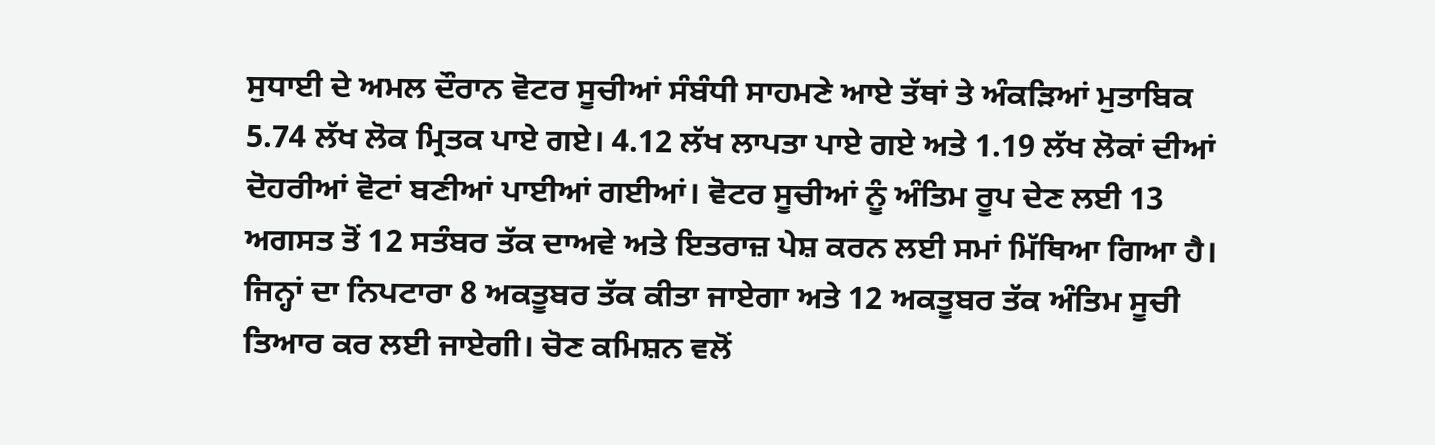ਸੁਧਾਈ ਦੇ ਅਮਲ ਦੌਰਾਨ ਵੋਟਰ ਸੂਚੀਆਂ ਸੰਬੰਧੀ ਸਾਹਮਣੇ ਆਏ ਤੱਥਾਂ ਤੇ ਅੰਕੜਿਆਂ ਮੁਤਾਬਿਕ 5.74 ਲੱਖ ਲੋਕ ਮ੍ਰਿਤਕ ਪਾਏ ਗਏ। 4.12 ਲੱਖ ਲਾਪਤਾ ਪਾਏ ਗਏ ਅਤੇ 1.19 ਲੱਖ ਲੋਕਾਂ ਦੀਆਂ ਦੋਹਰੀਆਂ ਵੋਟਾਂ ਬਣੀਆਂ ਪਾਈਆਂ ਗਈਆਂ। ਵੋਟਰ ਸੂਚੀਆਂ ਨੂੰ ਅੰਤਿਮ ਰੂਪ ਦੇਣ ਲਈ 13 ਅਗਸਤ ਤੋਂ 12 ਸਤੰਬਰ ਤੱਕ ਦਾਅਵੇ ਅਤੇ ਇਤਰਾਜ਼ ਪੇਸ਼ ਕਰਨ ਲਈ ਸਮਾਂ ਮਿੱਥਿਆ ਗਿਆ ਹੈ। ਜਿਨ੍ਹਾਂ ਦਾ ਨਿਪਟਾਰਾ 8 ਅਕਤੂਬਰ ਤੱਕ ਕੀਤਾ ਜਾਏਗਾ ਅਤੇ 12 ਅਕਤੂਬਰ ਤੱਕ ਅੰਤਿਮ ਸੂਚੀ ਤਿਆਰ ਕਰ ਲਈ ਜਾਏਗੀ। ਚੋਣ ਕਮਿਸ਼ਨ ਵਲੋਂ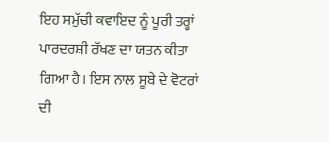ਇਹ ਸਮੁੱਚੀ ਕਵਾਇਦ ਨੂੰ ਪੂਰੀ ਤਰ੍ਹਾਂ ਪਾਰਦਰਸ਼ੀ ਰੱਖਣ ਦਾ ਯਤਨ ਕੀਤਾ ਗਿਆ ਹੈ। ਇਸ ਨਾਲ ਸੂਬੇ ਦੇ ਵੋਟਰਾਂ ਦੀ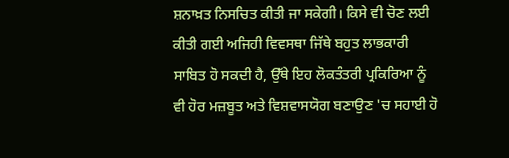ਸ਼ਨਾਖ਼ਤ ਨਿਸਚਿਤ ਕੀਤੀ ਜਾ ਸਕੇਗੀ। ਕਿਸੇ ਵੀ ਚੋਣ ਲਈ ਕੀਤੀ ਗਈ ਅਜਿਹੀ ਵਿਵਸਥਾ ਜਿੱਥੇ ਬਹੁਤ ਲਾਭਕਾਰੀ ਸਾਬਿਤ ਹੋ ਸਕਦੀ ਹੈ, ਉੱਥੇ ਇਹ ਲੋਕਤੰਤਰੀ ਪ੍ਰਕਿਰਿਆ ਨੂੰ ਵੀ ਹੋਰ ਮਜ਼ਬੂਤ ਅਤੇ ਵਿਸ਼ਵਾਸਯੋਗ ਬਣਾਉਣ 'ਚ ਸਹਾਈ ਹੋ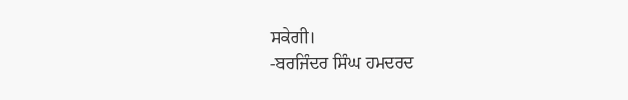ਸਕੇਗੀ।
-ਬਰਜਿੰਦਰ ਸਿੰਘ ਹਮਦਰਦ